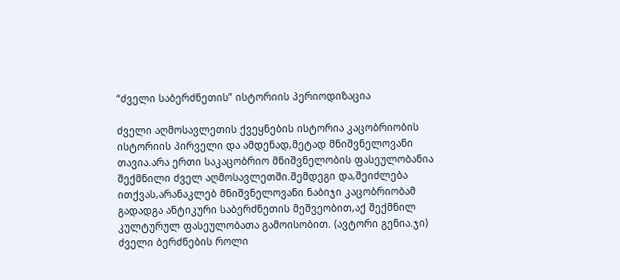“ძველი საბერძნეთის” ისტორიის პერიოდიზაცია

ძველი აღმოსავლეთის ქვეყნების ისტორია კაცობრიობის ისტორიის პირველი და ამდენად,მეტად მნიშვნელოვანი თავია.არა ერთი საკაცობრიო მნიშვნელობის ფასეულობანია შექმნილი ძველ აღმოსავლეთში.შემდეგი და,შეიძლება ითქვას,არანაკლებ მნიშვნელოვანი ნაბიჯი კაცობრიობამ გადადგა ანტიკური საბერძნეთის მეშვეობით,აქ შექმნილ კულტურულ ფასეულობათა გამოისობით. (ავტორი გენია.ჯი) ძველი ბერძნების როლი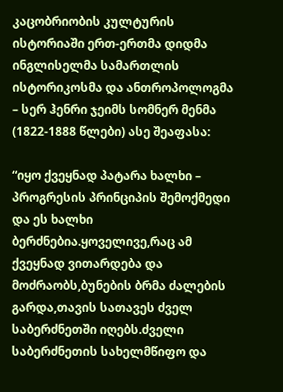კაცობრიობის კულტურის ისტორიაში ერთ-ერთმა დიდმა ინგლისელმა სამართლის ისტორიკოსმა და ანთროპოლოგმა – სერ ჰენრი ჯეიმს სომნერ მენმა (1822-1888 წლები) ასე შეაფასა:

“იყო ქვეყნად პატარა ხალხი – პროგრესის პრინციპის შემოქმედი და ეს ხალხი ბერძნებია.ყოველივე,რაც ამ ქვეყნად ვითარდება და მოძრაობს,ბუნების ბრმა ძალების გარდა,თავის სათავეს ძველ საბერძნეთში იღებს.ძველი საბერძნეთის სახელმწიფო და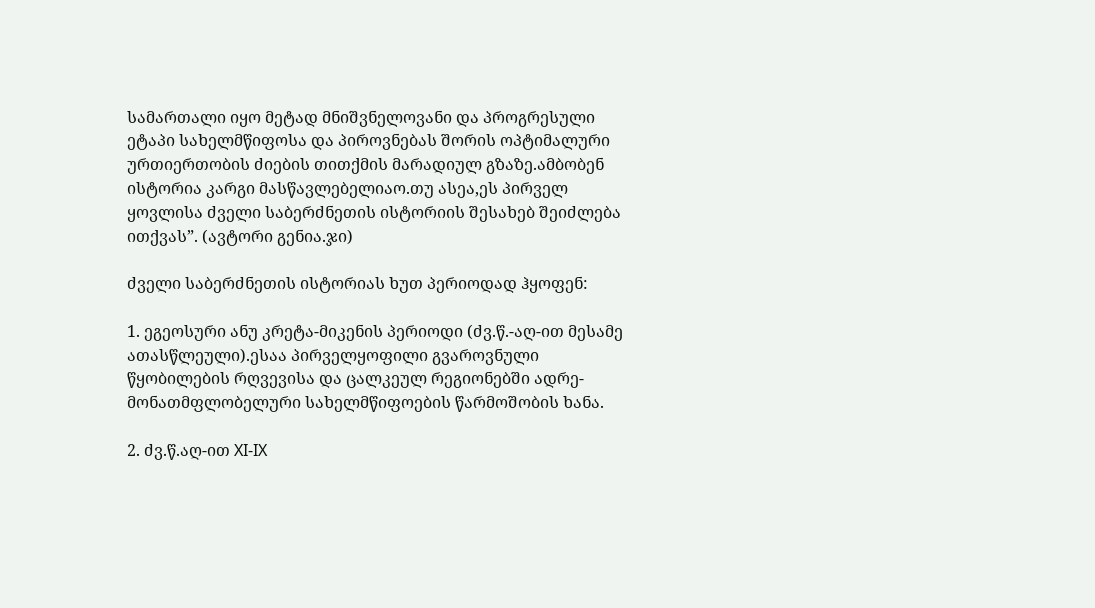სამართალი იყო მეტად მნიშვნელოვანი და პროგრესული ეტაპი სახელმწიფოსა და პიროვნებას შორის ოპტიმალური ურთიერთობის ძიების თითქმის მარადიულ გზაზე.ამბობენ ისტორია კარგი მასწავლებელიაო.თუ ასეა,ეს პირველ ყოვლისა ძველი საბერძნეთის ისტორიის შესახებ შეიძლება ითქვას”. (ავტორი გენია.ჯი)

ძველი საბერძნეთის ისტორიას ხუთ პერიოდად ჰყოფენ:

1. ეგეოსური ანუ კრეტა-მიკენის პერიოდი (ძვ.წ.-აღ-ით მესამე ათასწლეული).ესაა პირველყოფილი გვაროვნული წყობილების რღვევისა და ცალკეულ რეგიონებში ადრე-მონათმფლობელური სახელმწიფოების წარმოშობის ხანა.

2. ძვ.წ.აღ-ით XI-IX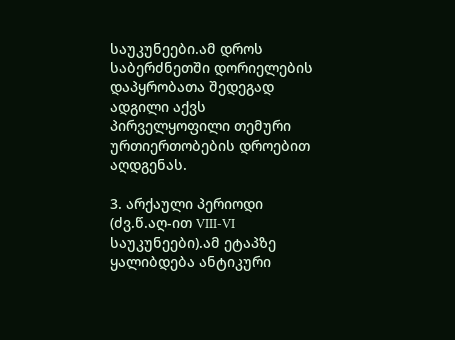საუკუნეები.ამ დროს საბერძნეთში დორიელების დაპყრობათა შედეგად ადგილი აქვს პირველყოფილი თემური ურთიერთობების დროებით აღდგენას.

3. არქაული პერიოდი (ძვ.წ.აღ-ით VIII-VI საუკუნეები).ამ ეტაპზე ყალიბდება ანტიკური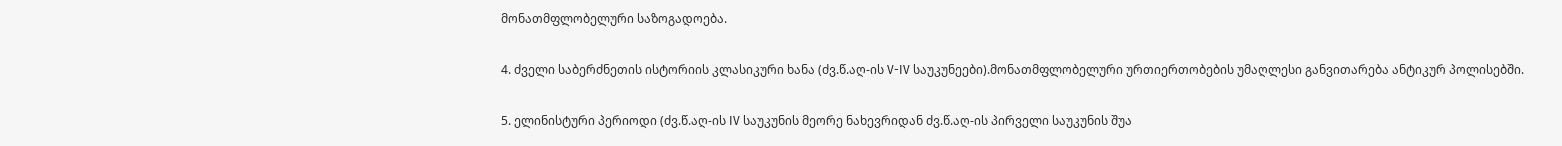მონათმფლობელური საზოგადოება.

4. ძველი საბერძნეთის ისტორიის კლასიკური ხანა (ძვ.წ.აღ-ის V-IV საუკუნეები).მონათმფლობელური ურთიერთობების უმაღლესი განვითარება ანტიკურ პოლისებში.

5. ელინისტური პერიოდი (ძვ.წ.აღ-ის IV საუკუნის მეორე ნახევრიდან ძვ.წ.აღ-ის პირველი საუკუნის შუა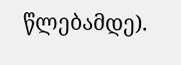წლებამდე).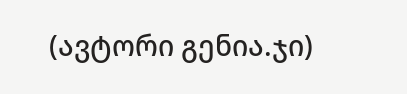(ავტორი გენია.ჯი)